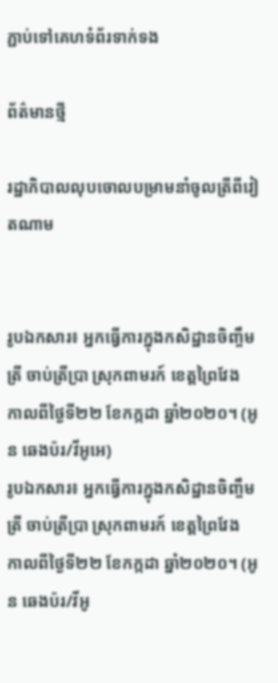ភ្ជាប់ទៅគេហទំព័រទាក់ទង

ព័ត៌មានថ្មី

រដ្ឋាភិបាលលុបចោលបម្រាមនាំចូលត្រីពីវៀតណាម


រូបឯកសារ៖ អ្នកធ្វើការក្នុងកសិដ្ឋានចិញ្ចឹមត្រី ចាប់ត្រីប្រា ស្រុកពាមរក៍ ខេត្តព្រៃវែង កាលពីថ្ងៃទី២២ ខែកក្កដា ឆ្នាំ២០២០។ (អូន ឆេងប៉រ/វីអូអេ)
រូបឯកសារ៖ អ្នកធ្វើការក្នុងកសិដ្ឋានចិញ្ចឹមត្រី ចាប់ត្រីប្រា ស្រុកពាមរក៍ ខេត្តព្រៃវែង កាលពីថ្ងៃទី២២ ខែកក្កដា ឆ្នាំ២០២០។ (អូន ឆេងប៉រ/វីអូ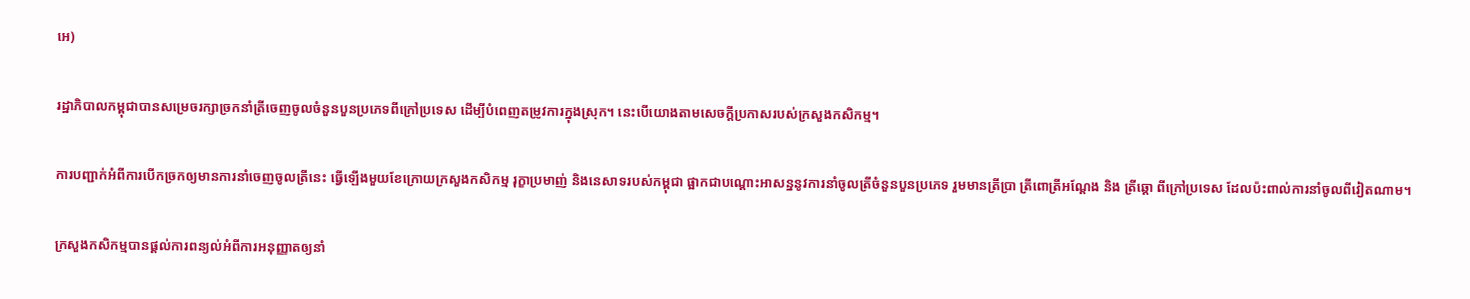អេ)

រដ្ឋាភិបាលកម្ពុជាបានសម្រេចរក្សាច្រកនាំត្រីចេញចូលចំនួនបួនប្រភេទពីក្រៅប្រទេស ដើម្បីបំពេញតម្រូវការក្នុងស្រុក។ នេះបើយោងតាមសេចក្តីប្រកាសរបស់ក្រសួងកសិកម្ម។

ការបញ្ជាក់អំពីការបើកច្រកឲ្យមានការនាំចេញចូលត្រីនេះ ធ្វើឡើងមួយខែក្រោយក្រសួងកសិកម្ម រុក្ខាប្រមាញ់ និងនេសាទរបស់កម្ពុជា ផ្អាកជាបណ្តោះអាសន្ននូវការនាំចូលត្រីចំនួនបួនប្រភេទ រួមមានត្រីប្រា ត្រីពោត្រីអណ្តែង និង ត្រីឆ្តោ ពីក្រៅប្រទេស ដែលប៉ះពាល់ការនាំចូលពីវៀតណាម។

ក្រសួងកសិកម្មបានផ្តល់ការពន្យល់អំពីការអនុញ្ញាតឲ្យនាំ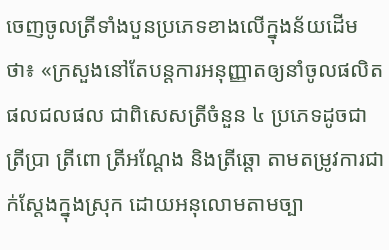ចេញចូលត្រីទាំងបួនប្រភេទខាងលើក្នុងន័យដើមថា៖ «ក្រសួងនៅតែបន្តការអនុញ្ញាតឲ្យនាំចូលផលិតផលជលផល ជាពិសេសត្រីចំនួន ៤ ប្រភេទដូចជាត្រីប្រា ត្រីពោ ត្រីអណ្តែង និងត្រីឆ្តោ តាមតម្រូវការជាក់ស្តែងក្នុងស្រុក ដោយអនុលោមតាមច្បា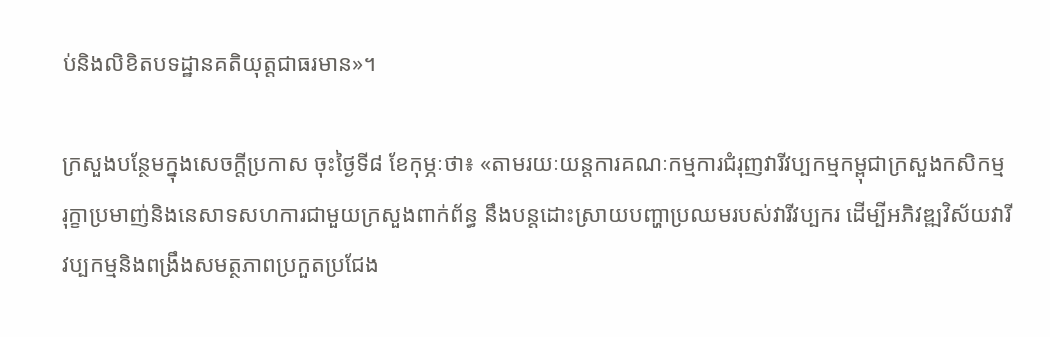ប់និងលិខិតបទដ្ឋានគតិយុត្តជាធរមាន»។

ក្រសួងបន្ថែមក្នុងសេចក្តីប្រកាស ចុះថ្ងៃទី៨ ខែកុម្ភៈថា៖ «តាមរយៈយន្តការគណៈកម្មការជំរុញវារីវប្បកម្មកម្ពុជាក្រសួងកសិកម្ម រុក្ខាប្រមាញ់និងនេសាទសហការជាមួយក្រសួងពាក់ព័ន្ធ នឹងបន្តដោះស្រាយបញ្ហាប្រឈមរបស់វារីវប្បករ ដើម្បីអភិវឌ្ឍវិស័យវារីវប្បកម្មនិងពង្រឹងសមត្ថភាពប្រកួតប្រជែង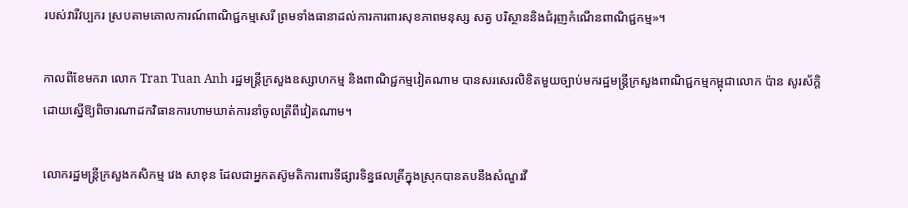របស់វារីវប្បករ ស្របតាមគោលការណ៍ពាណិជ្ជកម្មសេរី ព្រមទាំងធានាដល់ការការពារសុខភាពមនុស្ស សត្វ បរិស្ថាននិងជំរុញកំណើនពាណិជ្ជកម្ម»។

កាលពីខែមករា លោក Tran Tuan Anh រដ្ឋមន្ត្រីក្រសួងឧស្សាហកម្ម និងពាណិជ្ជកម្មវៀតណាម បានសរសេរលិខិតមួយច្បាប់មករដ្ឋមន្ត្រីក្រសួងពាណិជ្ជកម្មកម្ពុជាលោក ប៉ាន សូរស័ក្តិ ដោយស្នើឱ្យពិចារណាដកវិធានការហាមឃាត់ការនាំចូលត្រីពីវៀតណាម។

លោករដ្ឋមន្ត្រីក្រសួងកសិកម្ម វេង សាខុន ដែលជាអ្នកតស៊ូមតិការពារទីផ្សារទិន្នផលត្រីក្នុងស្រុកបានតបនឹងសំណួរវី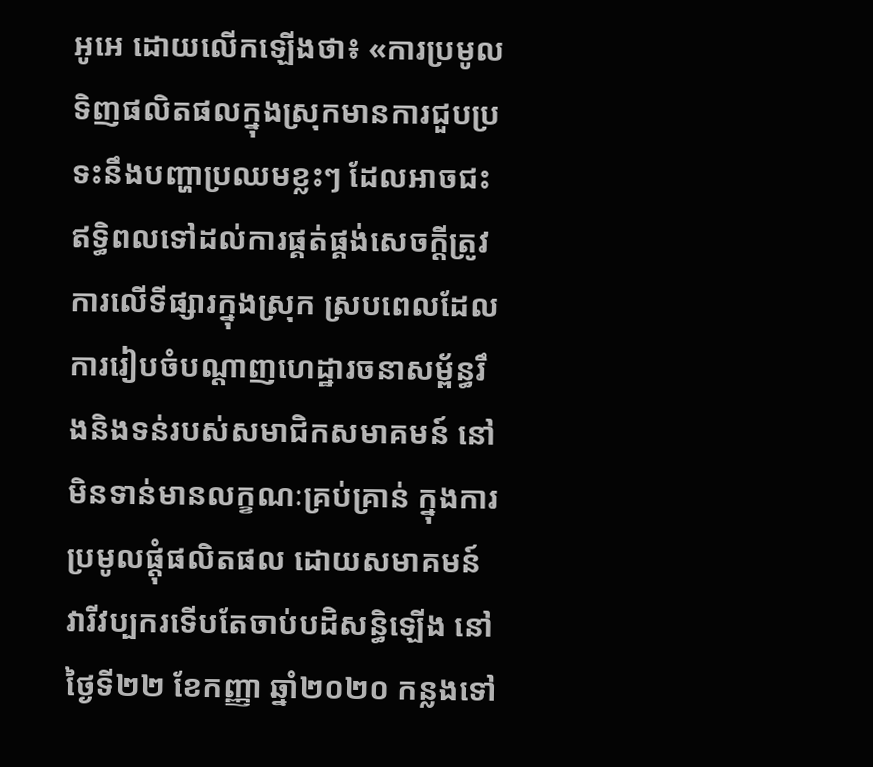អូអេ ដោយលើកឡើងថា៖ «ការប្រមូលទិញផលិតផលក្នុងស្រុកមានការជួបប្រទះនឹងបញ្ហាប្រឈមខ្លះៗ ដែលអាចជះឥទ្ធិពលទៅដល់ការផ្គត់ផ្គង់សេចក្តីត្រូវការលើទីផ្សារក្នុងស្រុក ស្របពេលដែលការរៀបចំបណ្តាញហេដ្ឋារចនាសម្ព័ន្ធរឹងនិងទន់របស់សមាជិកសមាគមន៍ នៅមិនទាន់មានលក្ខណៈគ្រប់គ្រាន់ ក្នុងការប្រមូលផ្តុំផលិតផល ដោយសមាគមន៍វារីវប្បករទើបតែចាប់បដិសន្ធិឡើង នៅថ្ងៃទី២២ ខែកញ្ញា ឆ្នាំ២០២០ កន្លងទៅ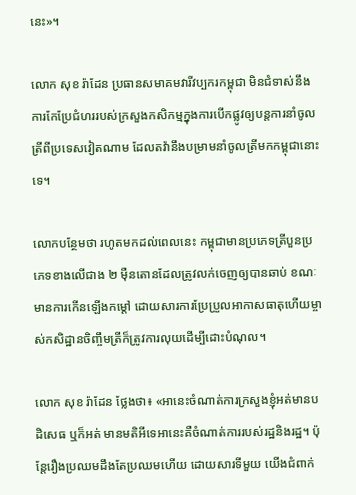នេះ»។

លោក សុខ រ៉ាដែន ប្រធានសមាគមវារីវប្បករកម្ពុជា មិនជំទាស់នឹងការកែប្រែជំហររបស់ក្រសួងកសិកម្មក្នុងការបើកផ្លូវឲ្យបន្តការនាំចូលត្រីពីប្រទេសវៀតណាម ដែលតវ៉ានឹងបម្រាមនាំចូលត្រីមកកម្ពុជានោះទេ។

លោកបន្ថែមថា រហូតមកដល់ពេលនេះ កម្ពុជាមានប្រភេទត្រីបួនប្រភេទខាងលើជាង ២ ម៉ឺនតោនដែលត្រូវលក់ចេញឲ្យបានឆាប់ ខណៈមានការកើនឡើងកម្តៅ ដោយសារការប្រែប្រួលអាកាសធាតុហើយម្ចាស់កសិដ្ឋានចិញ្ចឹមត្រីក៏ត្រូវការលុយដើម្បីដោះបំណុល។

លោក សុខ រ៉ាដែន ថ្លែងថា៖ «អានេះចំណាត់ការក្រសួងខ្ញុំអត់មានបដិសេធ ឬក៏អត់ មានមតិអីទេអានេះគឺចំណាត់ការរបស់រដ្ឋនិងរដ្ឋ។ ប៉ុន្តែរឿងប្រឈមដឹងតែប្រឈមហើយ ដោយសារទីមួយ យើងជំពាក់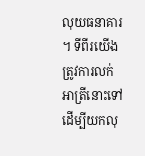លុយធនាគារ។ ទីពីរយើងត្រូវការលក់អាត្រីនោះទៅដើម្បីយកលុ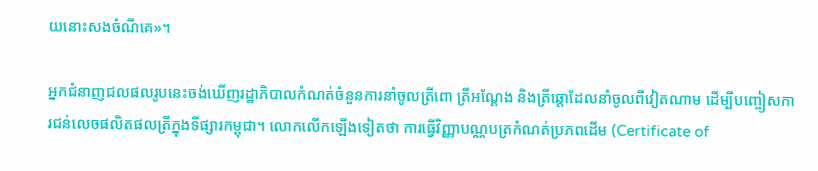យនោះសងចំណីគេ»។

អ្នកជំនាញជលផលរូបនេះចង់ឃើញរដ្ឋាភិបាលកំណត់ចំនួនការនាំចូលត្រីពោ ត្រីអណ្តែង និងត្រីឆ្តោដែលនាំចូលពីវៀតណាម ដើម្បីបញ្ចៀសការជន់លេចផលិតផលត្រីក្នុងទីផ្សារកម្ពុជា។ លោកលើកឡើងទៀតថា ការធ្វើវិញ្ញាបណ្ណបត្រកំណត់ប្រភពដើម (Certificate of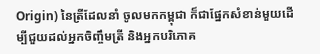Origin) នៃត្រីដែលនាំ ចូលមកកម្ពុជា ក៏ជាផ្នែកសំខាន់មួយដើម្បីជួយដល់អ្នកចិញ្ចឹមត្រី និងអ្នកបរិភោគ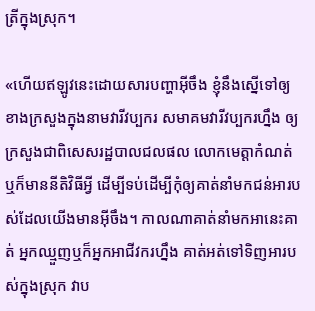ត្រីក្នុងស្រុក។

«ហើយឥឡូវនេះដោយសារបញ្ហាអ៊ីចឹង ខ្ញុំនឹងស្នើទៅឲ្យខាងក្រសួងក្នុងនាមវារីវប្បករ សមាគមវារីវប្បករហ្នឹង ឲ្យក្រសួងជាពិសេសរដ្ឋបាលជលផល លោកមេត្តាកំណត់ ឬក៏មាននីតិវិធីអ្វី ដើម្បីទប់ដើម្បីកុំឲ្យគាត់នាំមកជន់អារបស់ដែលយើងមានអ៊ីចឹង។ កាលណាគាត់នាំមកអានេះគាត់ អ្នកឈ្មួញឬក៏អ្នកអាជីវករហ្នឹង គាត់អត់ទៅទិញអារបស់ក្នុងស្រុក វាប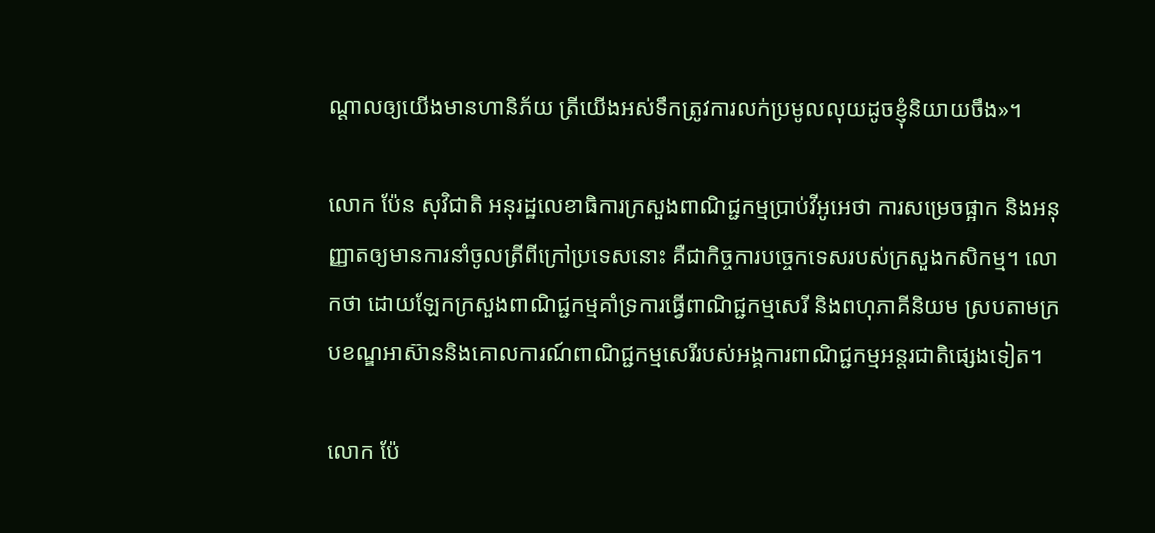ណ្តាលឲ្យយើងមានហានិភ័យ ត្រីយើងអស់ទឹកត្រូវការលក់ប្រមូលលុយដូចខ្ញុំនិយាយចឹង»។

លោក ប៉ែន សុវិជាតិ អនុរដ្ឋលេខាធិការក្រសួងពាណិជ្ជកម្មប្រាប់វីអូអេថា ការសម្រេចផ្អាក និងអនុញ្ញាតឲ្យមានការនាំចូលត្រីពីក្រៅប្រទេសនោះ គឺជាកិច្ចការបច្ចេកទេសរបស់ក្រសួងកសិកម្ម។ លោកថា ដោយឡែកក្រសួងពាណិជ្ជកម្មគាំទ្រការធ្វើពាណិជ្ជកម្មសេរី និងពហុភាគីនិយម ស្របតាមក្របខណ្ឌអាស៊ាននិងគោលការណ៍ពាណិជ្ជកម្មសេរីរបស់អង្គការពាណិជ្ជកម្មអន្តរជាតិផ្សេងទៀត។

លោក ប៉ែ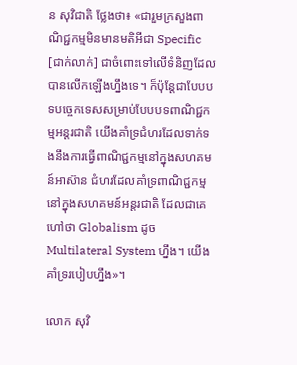ន សុវិជាតិ ថ្លែងថា៖ «ជារួមក្រសួងពាណិជ្ជកម្មមិនមានមតិអីជា Specific [ជាក់លាក់] ជាចំពោះទៅលើទំនិញដែលបានលើកឡើងហ្នឹងទេ។ ក៏ប៉ុន្តែជាបែបបទបច្ចេកទេសសម្រាប់បែបបទពាណិជ្ជកម្មអន្តរជាតិ យើងគាំទ្រជំហរដែលទាក់ទងនឹងការធ្វើពាណិជ្ជកម្មនៅក្នុងសហគមន៍អាស៊ាន ជំហរដែលគាំទ្រពាណិជ្ជកម្មនៅក្នុងសហគមន៍អន្តរជាតិ ដែលជាគេហៅថា Globalism ដូចMultilateral System ហ្នឹង។ យើងគាំទ្ររបៀបហ្នឹង»។

លោក សុវិ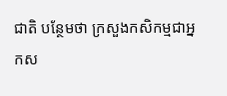ជាតិ បន្ថែមថា ក្រសួងកសិកម្មជាអ្នកស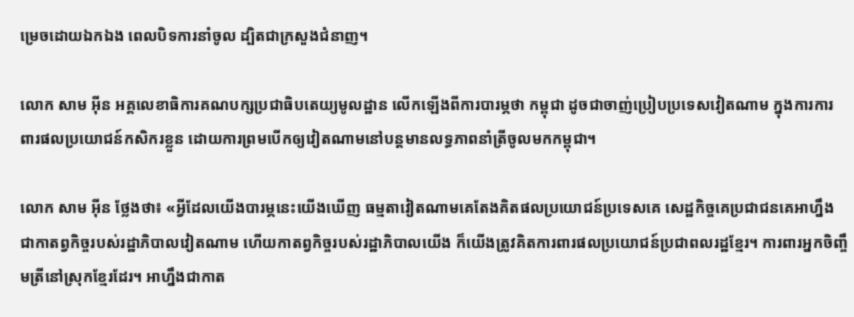ម្រេចដោយឯកឯង ពេលបិទការនាំចូល ដ្បិតជាក្រសួងជំនាញ។

លោក សាម អ៊ីន អគ្គលេខាធិការគណបក្សប្រជាធិបតេយ្យមូលដ្ឋាន លើកឡើងពីការបារម្ភថា កម្ពុជា ដូចជាចាញ់ប្រៀបប្រទេសវៀតណាម ក្នុងការការពារផលប្រយោជន៍កសិករខ្លួន ដោយការព្រមបើកឲ្យវៀតណាមនៅបន្តមានលទ្ធភាពនាំត្រីចូលមកកម្ពុជា។

លោក សាម អ៊ីន ថ្លែងថា៖ «អ្វីដែលយើងបារម្ភនេះយើងឃើញ ធម្មតាវៀតណាមគេតែងគិតផលប្រយោជន៍ប្រទេសគេ សេដ្ឋកិច្ចគេប្រជាជនគេអាហ្នឹងជាកាតព្វកិច្ចរបស់រដ្ឋាភិបាលវៀតណាម ហើយកាតព្វកិច្ចរបស់រដ្ឋាភិបាលយើង ក៏យើងត្រូវគិតការពារផលប្រយោជន៍ប្រជាពលរដ្ឋខ្មែរ។ ការពារអ្នកចិញ្ចឹមត្រីនៅស្រុកខ្មែរដែរ។ អាហ្នឹងជាកាត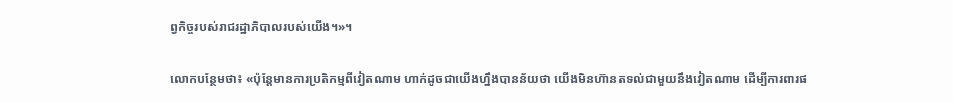ព្វកិច្ចរបស់រាជរដ្ឋាភិបាលរបស់យើង។»។

លោកបន្ថែមថា៖ «ប៉ុន្តែមានការប្រតិកម្មពីវៀតណាម ហាក់ដូចជាយើងហ្នឹងបានន័យថា យើងមិនហ៊ានតទល់ជាមួយនឹងវៀតណាម ដើម្បីការពារផ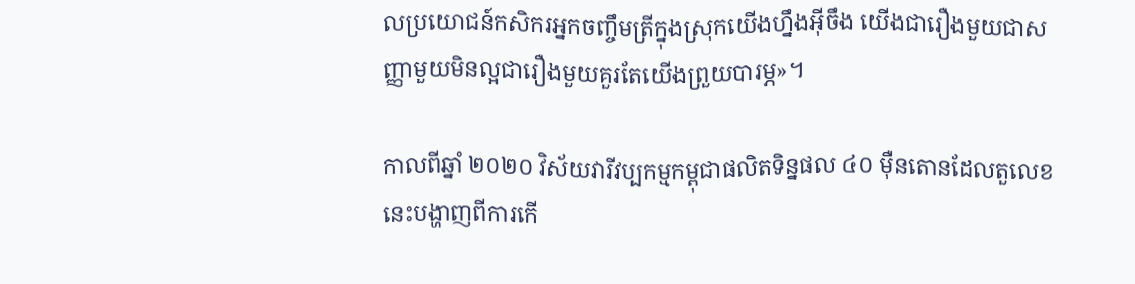លប្រយោជន៍កសិករអ្នកចញ្ចឹមត្រីក្នុងស្រុកយើងហ្នឹងអ៊ីចឹង យើងជារឿងមួយជាសញ្ញាមួយមិនល្អជារឿងមួយគួរតែយើងព្រួយបារម្ភ»។

កាលពីឆ្នាំ ២០២០ វិស័យវារីវប្បកម្មកម្ពុជាផលិតទិន្នផល ៤០ ម៉ឺនតោនដែលតួលេខនេះបង្ហាញពីការកើ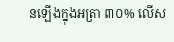នឡើងក្នុងអត្រា ៣០% លើស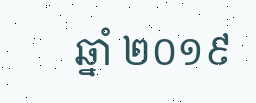ឆ្នាំ ២០១៩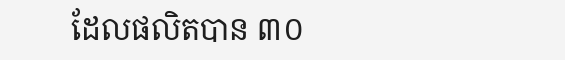ដែលផលិតបាន ៣០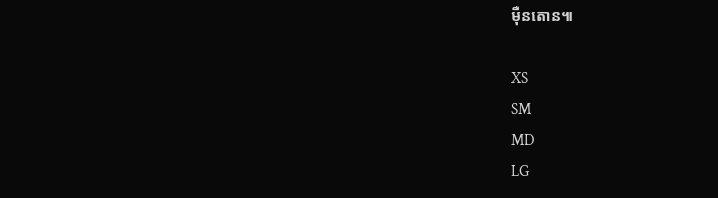ម៉ឺនតោន៕

XS
SM
MD
LG